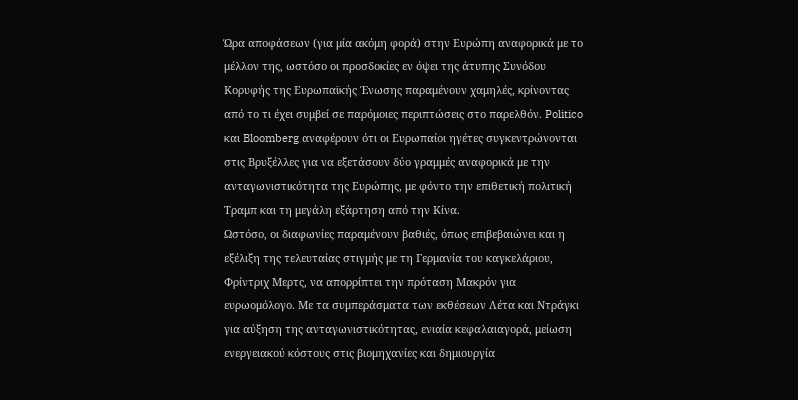Ώρα αποφάσεων (για μία ακόμη φορά) στην Ευρώπη αναφορικά με το μέλλον της, ωστόσο οι προσδοκίες εν όψει της άτυπης Συνόδου Κορυφής της Ευρωπαϊκής Ένωσης παραμένουν χαμηλές, κρίνοντας από το τι έχει συμβεί σε παρόμοιες περιπτώσεις στο παρελθόν. Politico και Bloomberg αναφέρουν ότι οι Ευρωπαίοι ηγέτες συγκεντρώνονται στις Βρυξέλλες για να εξετάσουν δύο γραμμές αναφορικά με την ανταγωνιστικότητα της Ευρώπης, με φόντο την επιθετική πολιτική Τραμπ και τη μεγάλη εξάρτηση από την Κίνα.
Ωστόσο, οι διαφωνίες παραμένουν βαθιές, όπως επιβεβαιώνει και η εξέλιξη της τελευταίας στιγμής με τη Γερμανία του καγκελάριου, Φρίντριχ Μερτς, να απορρίπτει την πρόταση Μακρόν για ευρωομόλογο. Με τα συμπεράσματα των εκθέσεων Λέτα και Ντράγκι για αύξηση της ανταγωνιστικότητας, ενιαία κεφαλαιαγορά, μείωση ενεργειακού κόστους στις βιομηχανίες και δημιουργία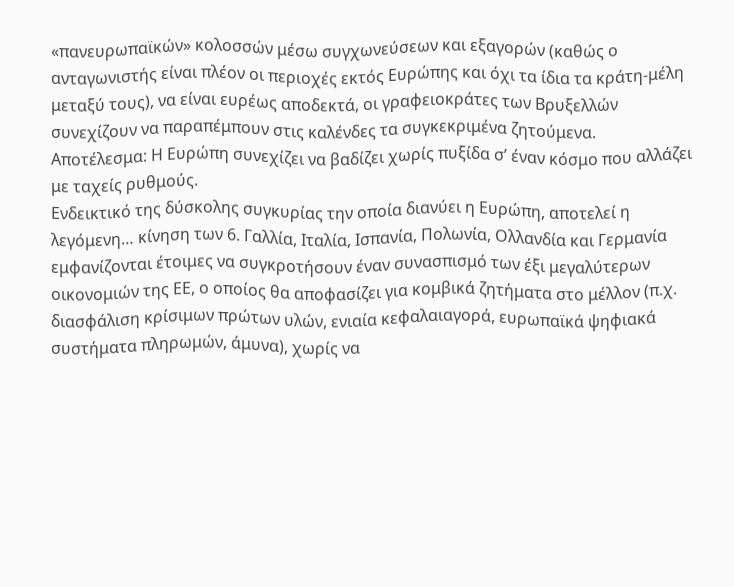«πανευρωπαϊκών» κολοσσών μέσω συγχωνεύσεων και εξαγορών (καθώς ο ανταγωνιστής είναι πλέον οι περιοχές εκτός Ευρώπης και όχι τα ίδια τα κράτη-μέλη μεταξύ τους), να είναι ευρέως αποδεκτά, οι γραφειοκράτες των Βρυξελλών συνεχίζουν να παραπέμπουν στις καλένδες τα συγκεκριμένα ζητούμενα. Αποτέλεσμα: Η Ευρώπη συνεχίζει να βαδίζει χωρίς πυξίδα σ’ έναν κόσμο που αλλάζει με ταχείς ρυθμούς.
Ενδεικτικό της δύσκολης συγκυρίας την οποία διανύει η Ευρώπη, αποτελεί η λεγόμενη… κίνηση των 6. Γαλλία, Ιταλία, Ισπανία, Πολωνία, Ολλανδία και Γερμανία εμφανίζονται έτοιμες να συγκροτήσουν έναν συνασπισμό των έξι μεγαλύτερων οικονομιών της ΕΕ, ο οποίος θα αποφασίζει για κομβικά ζητήματα στο μέλλον (π.χ. διασφάλιση κρίσιμων πρώτων υλών, ενιαία κεφαλαιαγορά, ευρωπαϊκά ψηφιακά συστήματα πληρωμών, άμυνα), χωρίς να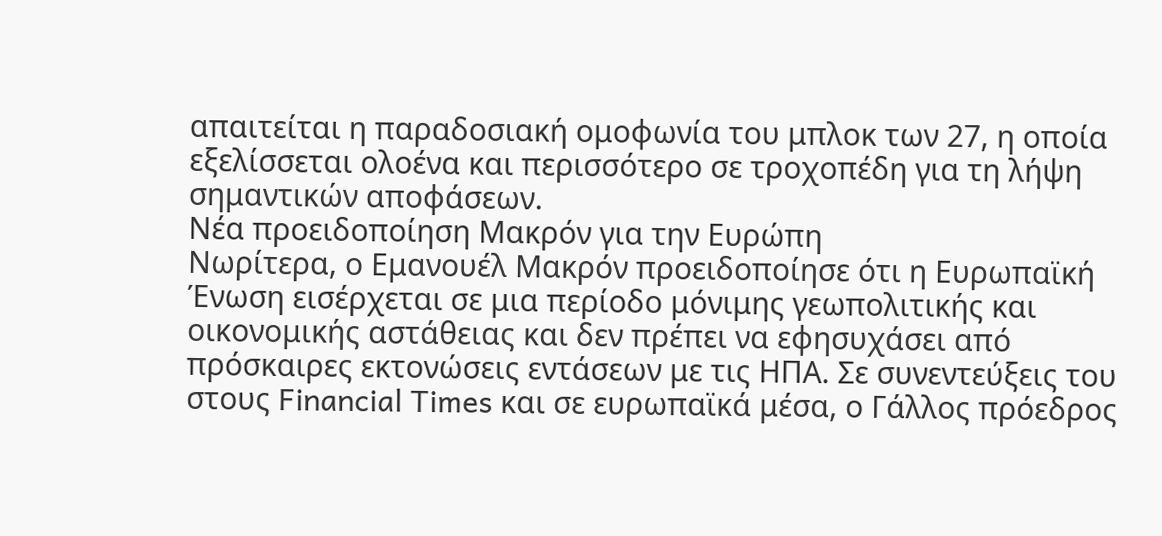απαιτείται η παραδοσιακή ομοφωνία του μπλοκ των 27, η οποία εξελίσσεται ολοένα και περισσότερο σε τροχοπέδη για τη λήψη σημαντικών αποφάσεων.
Νέα προειδοποίηση Μακρόν για την Ευρώπη
Νωρίτερα, ο Εμανουέλ Μακρόν προειδοποίησε ότι η Ευρωπαϊκή Ένωση εισέρχεται σε μια περίοδο μόνιμης γεωπολιτικής και οικονομικής αστάθειας και δεν πρέπει να εφησυχάσει από πρόσκαιρες εκτονώσεις εντάσεων με τις ΗΠΑ. Σε συνεντεύξεις του στους Financial Times και σε ευρωπαϊκά μέσα, ο Γάλλος πρόεδρος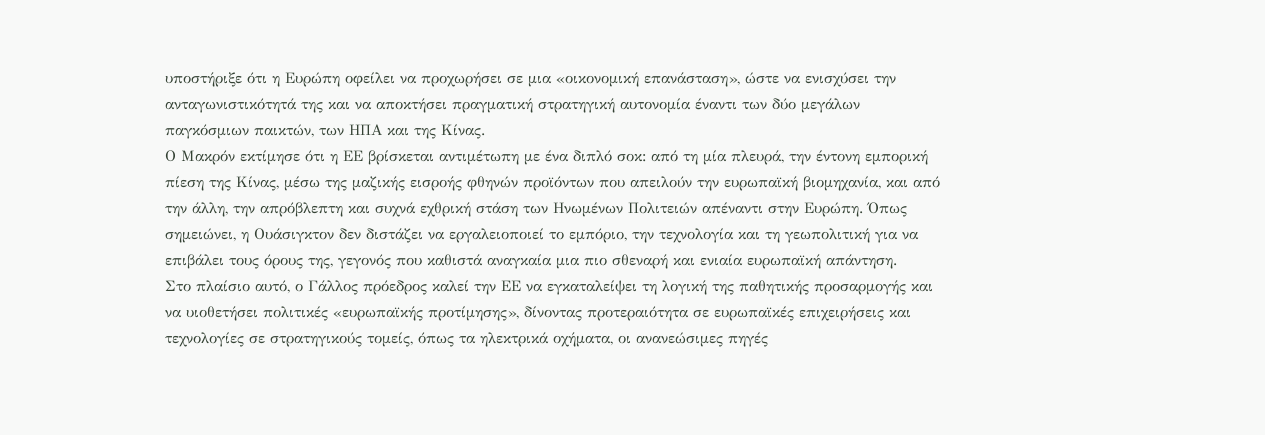υποστήριξε ότι η Ευρώπη οφείλει να προχωρήσει σε μια «οικονομική επανάσταση», ώστε να ενισχύσει την ανταγωνιστικότητά της και να αποκτήσει πραγματική στρατηγική αυτονομία έναντι των δύο μεγάλων παγκόσμιων παικτών, των ΗΠΑ και της Κίνας.
Ο Μακρόν εκτίμησε ότι η ΕΕ βρίσκεται αντιμέτωπη με ένα διπλό σοκ: από τη μία πλευρά, την έντονη εμπορική πίεση της Κίνας, μέσω της μαζικής εισροής φθηνών προϊόντων που απειλούν την ευρωπαϊκή βιομηχανία, και από την άλλη, την απρόβλεπτη και συχνά εχθρική στάση των Ηνωμένων Πολιτειών απέναντι στην Ευρώπη. Όπως σημειώνει, η Ουάσιγκτον δεν διστάζει να εργαλειοποιεί το εμπόριο, την τεχνολογία και τη γεωπολιτική για να επιβάλει τους όρους της, γεγονός που καθιστά αναγκαία μια πιο σθεναρή και ενιαία ευρωπαϊκή απάντηση.
Στο πλαίσιο αυτό, ο Γάλλος πρόεδρος καλεί την ΕΕ να εγκαταλείψει τη λογική της παθητικής προσαρμογής και να υιοθετήσει πολιτικές «ευρωπαϊκής προτίμησης», δίνοντας προτεραιότητα σε ευρωπαϊκές επιχειρήσεις και τεχνολογίες σε στρατηγικούς τομείς, όπως τα ηλεκτρικά οχήματα, οι ανανεώσιμες πηγές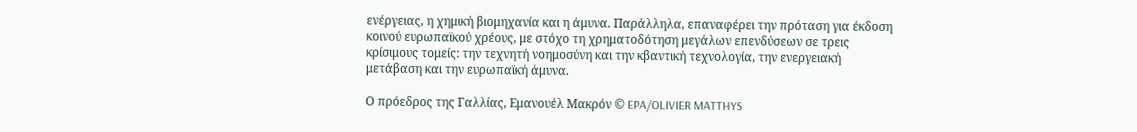ενέργειας, η χημική βιομηχανία και η άμυνα. Παράλληλα, επαναφέρει την πρόταση για έκδοση κοινού ευρωπαϊκού χρέους, με στόχο τη χρηματοδότηση μεγάλων επενδύσεων σε τρεις κρίσιμους τομείς: την τεχνητή νοημοσύνη και την κβαντική τεχνολογία, την ενεργειακή μετάβαση και την ευρωπαϊκή άμυνα.

Ο πρόεδρος της Γαλλίας, Εμανουέλ Μακρόν © EPA/OLIVIER MATTHYS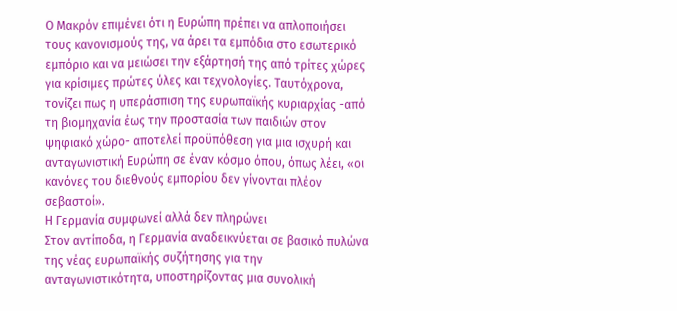Ο Μακρόν επιμένει ότι η Ευρώπη πρέπει να απλοποιήσει τους κανονισμούς της, να άρει τα εμπόδια στο εσωτερικό εμπόριο και να μειώσει την εξάρτησή της από τρίτες χώρες για κρίσιμες πρώτες ύλες και τεχνολογίες. Ταυτόχρονα, τονίζει πως η υπεράσπιση της ευρωπαϊκής κυριαρχίας -από τη βιομηχανία έως την προστασία των παιδιών στον ψηφιακό χώρo- αποτελεί προϋπόθεση για μια ισχυρή και ανταγωνιστική Ευρώπη σε έναν κόσμο όπου, όπως λέει, «οι κανόνες του διεθνούς εμπορίου δεν γίνονται πλέον σεβαστοί».
Η Γερμανία συμφωνεί αλλά δεν πληρώνει
Στον αντίποδα, η Γερμανία αναδεικνύεται σε βασικό πυλώνα της νέας ευρωπαϊκής συζήτησης για την ανταγωνιστικότητα, υποστηρίζοντας μια συνολική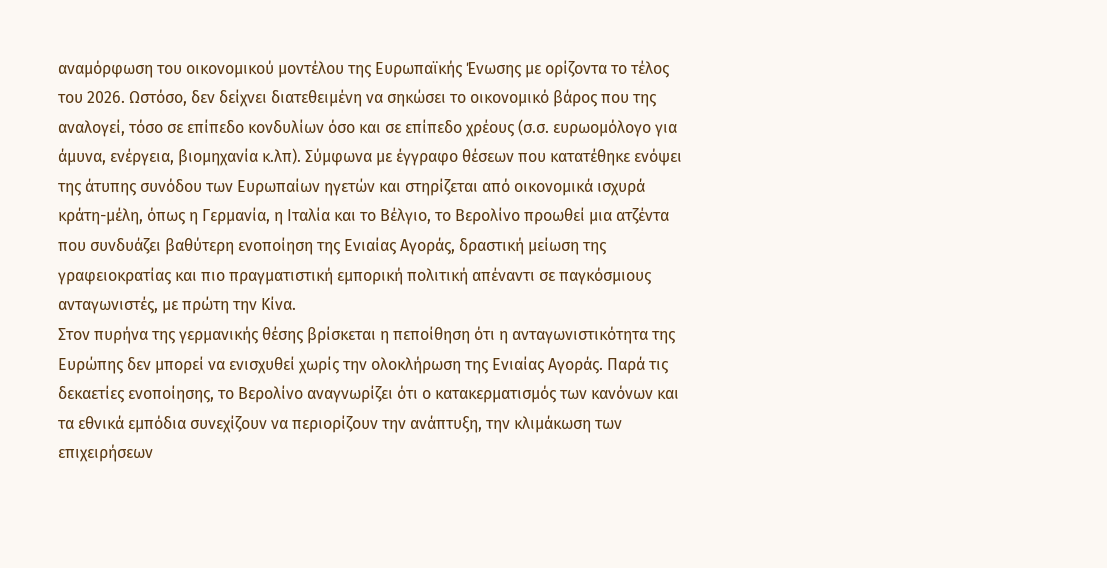αναμόρφωση του οικονομικού μοντέλου της Ευρωπαϊκής Ένωσης με ορίζοντα το τέλος του 2026. Ωστόσο, δεν δείχνει διατεθειμένη να σηκώσει το οικονομικό βάρος που της αναλογεί, τόσο σε επίπεδο κονδυλίων όσο και σε επίπεδο χρέους (σ.σ. ευρωομόλογο για άμυνα, ενέργεια, βιομηχανία κ.λπ). Σύμφωνα με έγγραφο θέσεων που κατατέθηκε ενόψει της άτυπης συνόδου των Ευρωπαίων ηγετών και στηρίζεται από οικονομικά ισχυρά κράτη-μέλη, όπως η Γερμανία, η Ιταλία και το Βέλγιο, το Βερολίνο προωθεί μια ατζέντα που συνδυάζει βαθύτερη ενοποίηση της Ενιαίας Αγοράς, δραστική μείωση της γραφειοκρατίας και πιο πραγματιστική εμπορική πολιτική απέναντι σε παγκόσμιους ανταγωνιστές, με πρώτη την Κίνα.
Στον πυρήνα της γερμανικής θέσης βρίσκεται η πεποίθηση ότι η ανταγωνιστικότητα της Ευρώπης δεν μπορεί να ενισχυθεί χωρίς την ολοκλήρωση της Ενιαίας Αγοράς. Παρά τις δεκαετίες ενοποίησης, το Βερολίνο αναγνωρίζει ότι ο κατακερματισμός των κανόνων και τα εθνικά εμπόδια συνεχίζουν να περιορίζουν την ανάπτυξη, την κλιμάκωση των επιχειρήσεων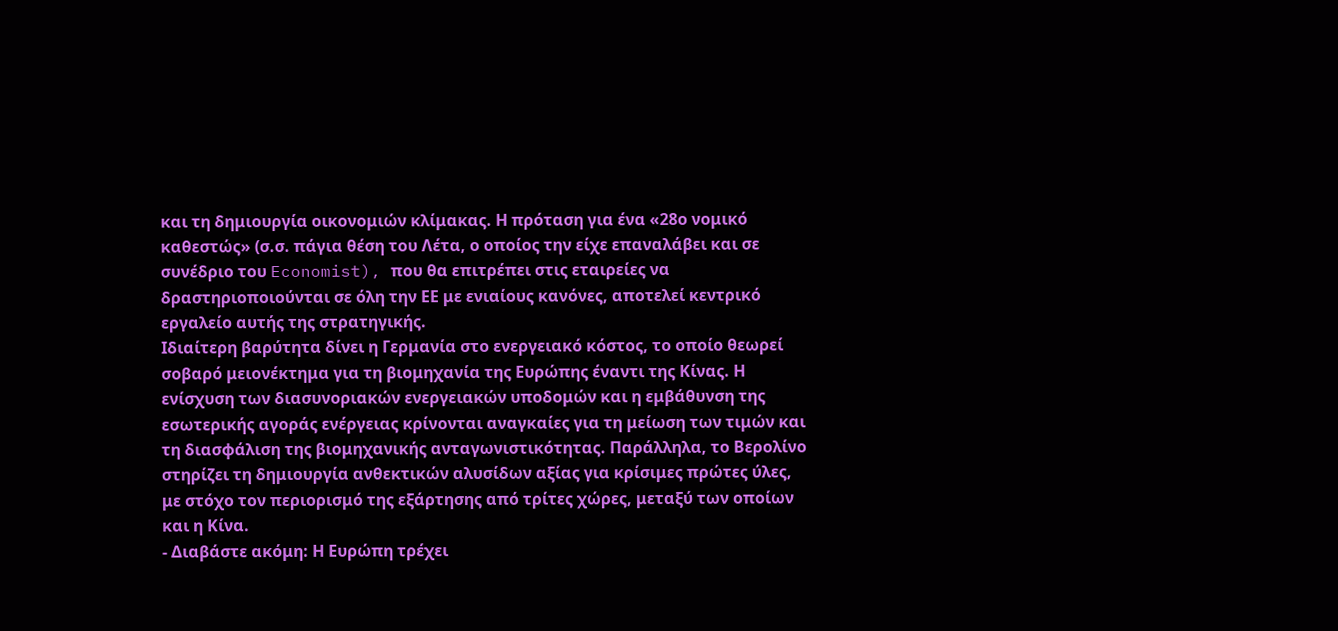και τη δημιουργία οικονομιών κλίμακας. Η πρόταση για ένα «28ο νομικό καθεστώς» (σ.σ. πάγια θέση του Λέτα, ο οποίος την είχε επαναλάβει και σε συνέδριο του Economist), που θα επιτρέπει στις εταιρείες να δραστηριοποιούνται σε όλη την ΕΕ με ενιαίους κανόνες, αποτελεί κεντρικό εργαλείο αυτής της στρατηγικής.
Ιδιαίτερη βαρύτητα δίνει η Γερμανία στο ενεργειακό κόστος, το οποίο θεωρεί σοβαρό μειονέκτημα για τη βιομηχανία της Ευρώπης έναντι της Κίνας. Η ενίσχυση των διασυνοριακών ενεργειακών υποδομών και η εμβάθυνση της εσωτερικής αγοράς ενέργειας κρίνονται αναγκαίες για τη μείωση των τιμών και τη διασφάλιση της βιομηχανικής ανταγωνιστικότητας. Παράλληλα, το Βερολίνο στηρίζει τη δημιουργία ανθεκτικών αλυσίδων αξίας για κρίσιμες πρώτες ύλες, με στόχο τον περιορισμό της εξάρτησης από τρίτες χώρες, μεταξύ των οποίων και η Κίνα.
- Διαβάστε ακόμη: Η Ευρώπη τρέχει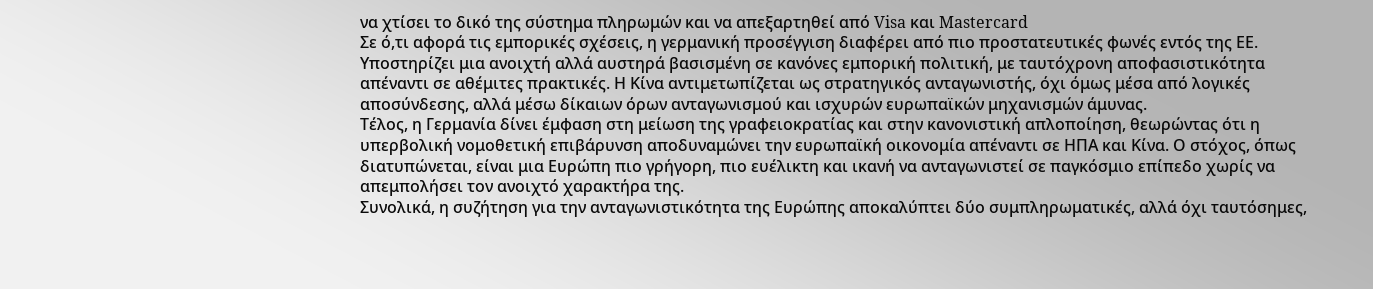να χτίσει το δικό της σύστημα πληρωμών και να απεξαρτηθεί από Visa και Mastercard
Σε ό,τι αφορά τις εμπορικές σχέσεις, η γερμανική προσέγγιση διαφέρει από πιο προστατευτικές φωνές εντός της ΕΕ. Υποστηρίζει μια ανοιχτή αλλά αυστηρά βασισμένη σε κανόνες εμπορική πολιτική, με ταυτόχρονη αποφασιστικότητα απέναντι σε αθέμιτες πρακτικές. Η Κίνα αντιμετωπίζεται ως στρατηγικός ανταγωνιστής, όχι όμως μέσα από λογικές αποσύνδεσης, αλλά μέσω δίκαιων όρων ανταγωνισμού και ισχυρών ευρωπαϊκών μηχανισμών άμυνας.
Τέλος, η Γερμανία δίνει έμφαση στη μείωση της γραφειοκρατίας και στην κανονιστική απλοποίηση, θεωρώντας ότι η υπερβολική νομοθετική επιβάρυνση αποδυναμώνει την ευρωπαϊκή οικονομία απέναντι σε ΗΠΑ και Κίνα. Ο στόχος, όπως διατυπώνεται, είναι μια Ευρώπη πιο γρήγορη, πιο ευέλικτη και ικανή να ανταγωνιστεί σε παγκόσμιο επίπεδο χωρίς να απεμπολήσει τον ανοιχτό χαρακτήρα της.
Συνολικά, η συζήτηση για την ανταγωνιστικότητα της Ευρώπης αποκαλύπτει δύο συμπληρωματικές, αλλά όχι ταυτόσημες,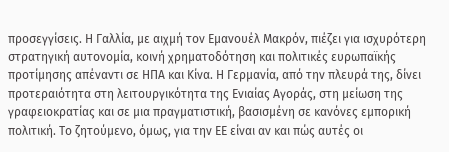προσεγγίσεις. Η Γαλλία, με αιχμή τον Εμανουέλ Μακρόν, πιέζει για ισχυρότερη στρατηγική αυτονομία, κοινή χρηματοδότηση και πολιτικές ευρωπαϊκής προτίμησης απέναντι σε ΗΠΑ και Κίνα. Η Γερμανία, από την πλευρά της, δίνει προτεραιότητα στη λειτουργικότητα της Ενιαίας Αγοράς, στη μείωση της γραφειοκρατίας και σε μια πραγματιστική, βασισμένη σε κανόνες εμπορική πολιτική. Το ζητούμενο, όμως, για την ΕΕ είναι αν και πώς αυτές οι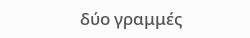δύο γραμμές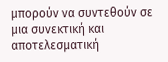μπορούν να συντεθούν σε μια συνεκτική και αποτελεσματική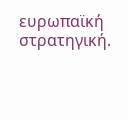ευρωπαϊκή στρατηγική.